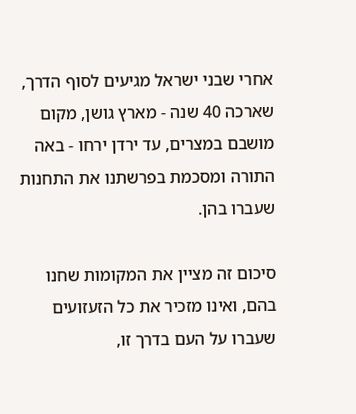אחרי שבני ישראל מגיעים לסוף הדרך, שארכה 40 שנה - מארץ גושן, מקום מושבם במצרים, עד ירדן ירחו - באה התורה ומסכמת בפרשתנו את התחנות שעברו בהן.

סיכום זה מציין את המקומות שחנו בהם, ואינו מזכיר את כל הזעזועים שעברו על העם בדרך זו,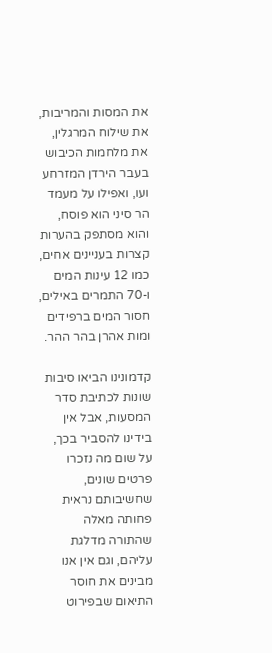את המסות והמריבות, את שילוח המרגלין, את מלחמות הכיבוש בעבר הירדן המזרחע ועו, ואפילו על מעמד הר סיני הוא פוסח, והוא מסתפק בהערות קצרות בעניינים אחים, כמו 12 עינות המים ו-70 התמרים באילים, חסור המים ברפידים ומות אהרן בהר ההר.

קדמונינו הביאו סיבות שונות לכתיבת סדר המסעות, אבל אין בידינו להסביר בכך, על שום מה נזכרו פרטים שונים, שחשיבותם נראית פחותה מאלה שהתורה מדלגת עליהם, וגם אין אנו מבינים את חוסר התיאום שבפירוט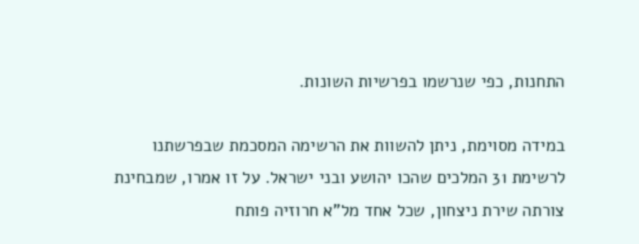התחנות, כפי שנרשמו בפרשיות השונות.

במידה מסוימת, ניתן להשוות את הרשימה המסכמת שבפרשתנו לרשימת 31 המלכים שהכו יהושע ובני ישראל. על זו אמרו, שמבחינת צורתה שירת ניצחון, שכל אחד מל"א חרוזיה פותח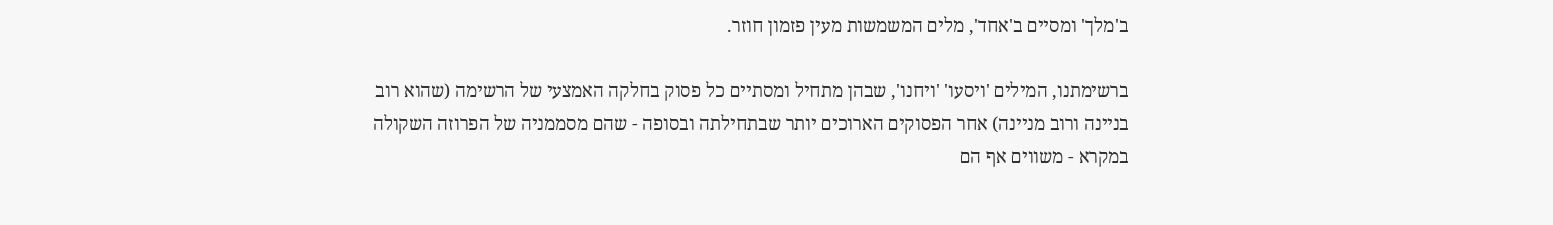ב'מלך' ומסיים ב'אחד', מלים המשמשות מעין פזמון חוזר.

ברשימתנו, המילים 'ויסעו' 'ויחנו', שבהן מתחיל ומסתיים כל פסוק בחלקה האמצעי של הרשימה (שהוא רוב בניינה ורוב מניינה) אחר הפסוקים הארוכים יותר שבתחילתה ובסופה - שהם מסממניה של הפרוזה השקולה במקרא - משווים אף הם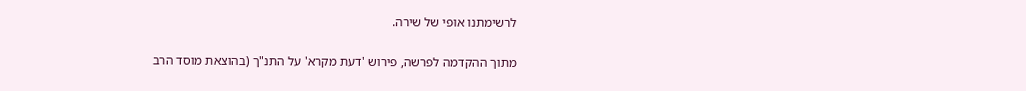לרשימתנו אופי של שירה.

מתוך ההקדמה לפרשה, פירוש 'דעת מקרא' על התנ"ך (בהוצאת מוסד הרב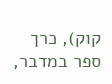קוק), כרך ספר במדבר,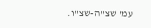עמ' שצ"ה-שצ"ו.